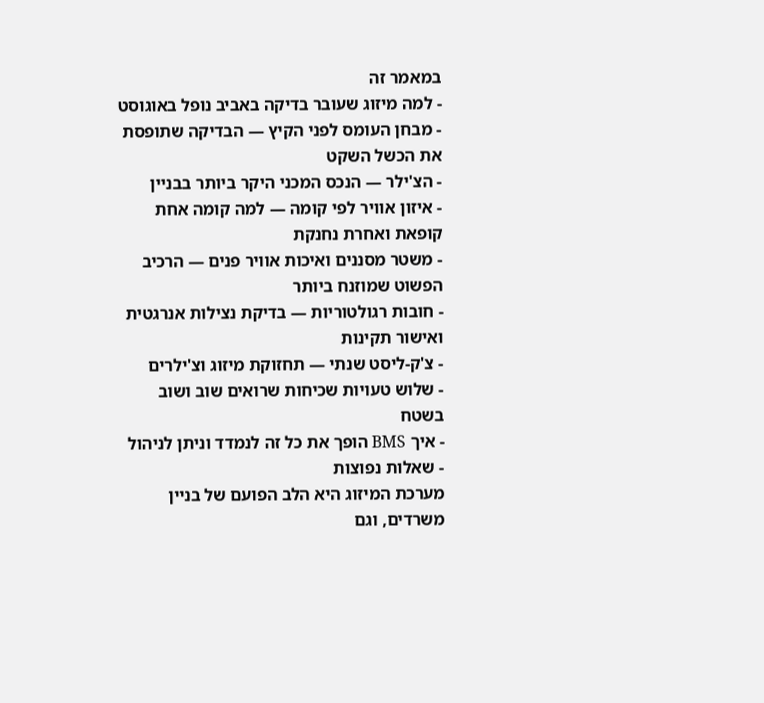במאמר זה
- למה מיזוג שעובר בדיקה באביב נופל באוגוסט
- מבחן העומס לפני הקיץ — הבדיקה שתופסת את הכשל השקט
- הצ'ילר — הנכס המכני היקר ביותר בבניין
- איזון אוויר לפי קומה — למה קומה אחת קופאת ואחרת נחנקת
- משטר מסננים ואיכות אוויר פנים — הרכיב הפשוט שמוזנח ביותר
- חובות רגולטוריות — בדיקת נצילות אנרגטית ואישור תקינות
- צ'ק-ליסט שנתי — תחזוקת מיזוג וצ'ילרים
- שלוש טעויות שכיחות שרואים שוב ושוב בשטח
- איך BMS הופך את כל זה לנמדד וניתן לניהול
- שאלות נפוצות
מערכת המיזוג היא הלב הפועם של בניין משרדים, וגם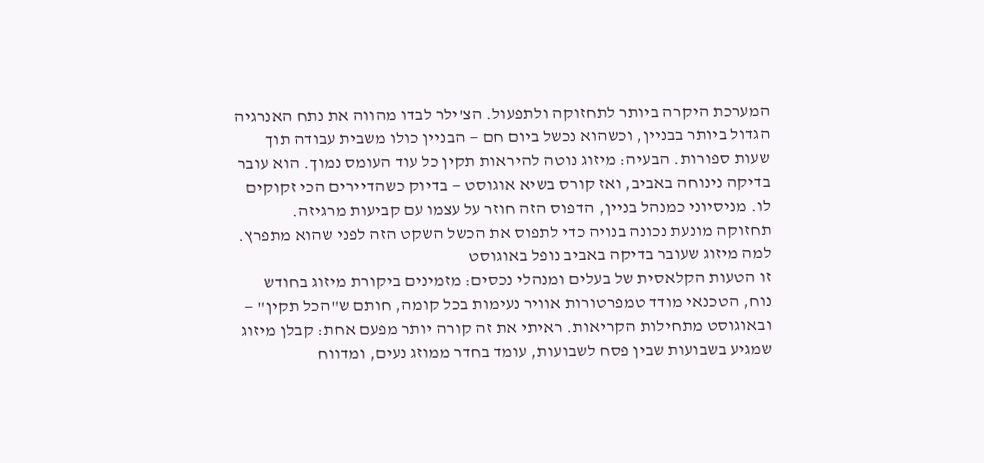המערכת היקרה ביותר לתחזוקה ולתפעול. הצ'ילר לבדו מהווה את נתח האנרגיה הגדול ביותר בבניין, וכשהוא נכשל ביום חם — הבניין כולו משבית עבודה תוך שעות ספורות. הבעיה: מיזוג נוטה להיראות תקין כל עוד העומס נמוך. הוא עובר בדיקה נינוחה באביב, ואז קורס בשיא אוגוסט — בדיוק כשהדיירים הכי זקוקים לו. מניסיוני כמנהל בניין, הדפוס הזה חוזר על עצמו עם קביעות מרגיזה. תחזוקה מונעת נכונה בנויה כדי לתפוס את הכשל השקט הזה לפני שהוא מתפרץ.
למה מיזוג שעובר בדיקה באביב נופל באוגוסט
זו הטעות הקלאסית של בעלים ומנהלי נכסים: מזמינים ביקורת מיזוג בחודש נוח, הטכנאי מודד טמפרטורות אוויר נעימות בכל קומה, חותם ש"הכל תקין" — ובאוגוסט מתחילות הקריאות. ראיתי את זה קורה יותר מפעם אחת: קבלן מיזוג שמגיע בשבועות שבין פסח לשבועות, עומד בחדר ממוזג נעים, ומדווח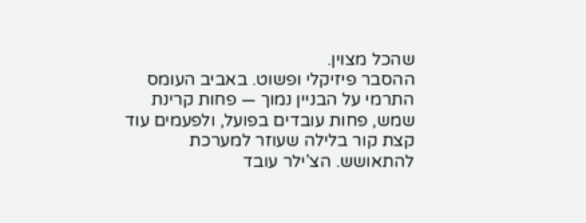שהכל מצוין.
ההסבר פיזיקלי ופשוט. באביב העומס התרמי על הבניין נמוך — פחות קרינת שמש, פחות עובדים בפועל, ולפעמים עוד קצת קור בלילה שעוזר למערכת להתאושש. הצ'ילר עובד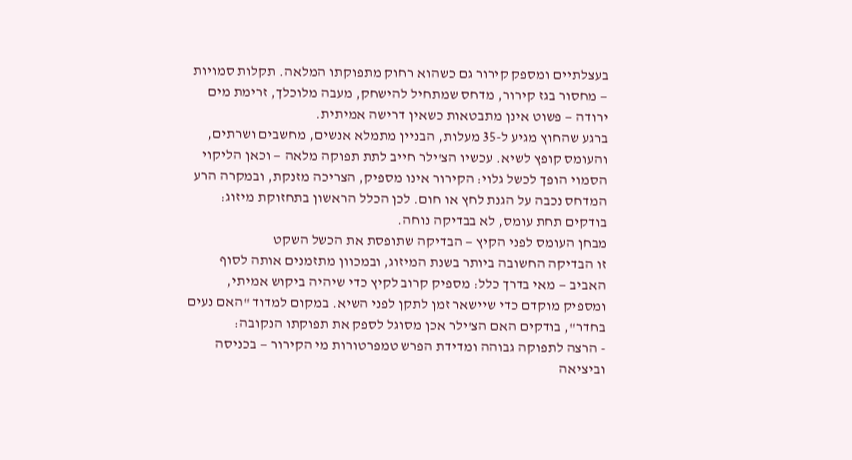בעצלתיים ומספק קירור גם כשהוא רחוק מתפוקתו המלאה. תקלות סמויות — מחסור בגז קירור, מדחס שמתחיל להישחק, מעבה מלוכלך, זרימת מים ירודה — פשוט אינן מתבטאות כשאין דרישה אמיתית.
ברגע שהחוץ מגיע ל-35 מעלות, הבניין מתמלא אנשים, מחשבים ושרתים, והעומס קופץ לשיא. עכשיו הצ'ילר חייב לתת תפוקה מלאה — וכאן הליקוי הסמוי הופך לכשל גלוי: הקירור אינו מספיק, הצריכה מזנקת, ובמקרה הרע המדחס נכבה על הגנת לחץ או חום. לכן הכלל הראשון בתחזוקת מיזוג: בודקים תחת עומס, לא בבדיקה נוחה.
מבחן העומס לפני הקיץ — הבדיקה שתופסת את הכשל השקט
זו הבדיקה החשובה ביותר בשנת המיזוג, ובמכוון מתזמנים אותה לסוף האביב — מאי בדרך כלל: מספיק קרוב לקיץ כדי שיהיה ביקוש אמיתי, ומספיק מוקדם כדי שיישאר זמן לתקן לפני השיא. במקום למדוד "האם נעים בחדר", בודקים האם הצ'ילר אכן מסוגל לספק את תפוקתו הנקובה:
- הרצה לתפוקה גבוהה ומדידת הפרש טמפרטורות מי הקירור — בכניסה וביציאה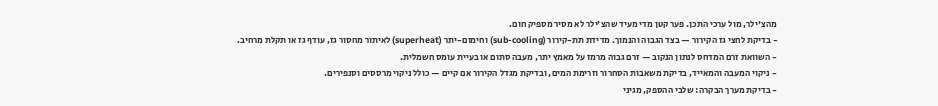מהצ'ילר, מול ערכי התכן. פער קטן מדי מעיד שהצ'ילר לא מסיר מספיק חום.
- בדיקת לחצי גז הקירור — בצד הגבוה והנמוך. מדידת תת-קירור (sub-cooling) וחימום-יתר (superheat) לאיתור מחסור גז, עודף גז או תקלת מרחיב.
- השוואת זרם המדחס לנתון הנקוב — זרם גבוה מרמז על מאמץ יתר, מעבה סתום או בעיית עומס חשמלית.
- ניקוי המעבה והמאייד, בדיקת משאבות הסחרור וזרימת המים, ובדיקת מגדל הקירור אם קיים — כולל ניקוי מרססים וסנפירים.
- בדיקת מערך הבקרה: שלבי ההספק, מגיני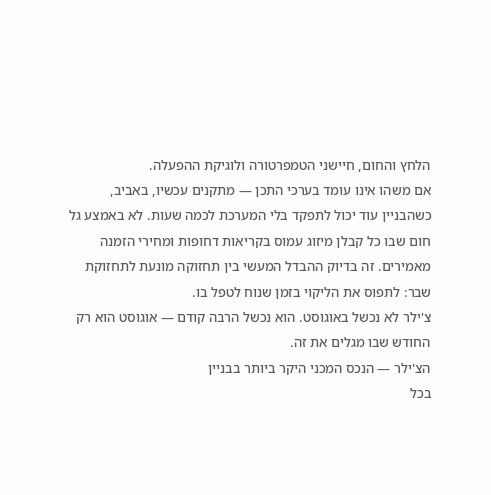הלחץ והחום, חיישני הטמפרטורה ולוגיקת ההפעלה.
אם משהו אינו עומד בערכי התכן — מתקנים עכשיו, באביב, כשהבניין עוד יכול לתפקד בלי המערכת לכמה שעות. לא באמצע גל חום שבו כל קבלן מיזוג עמוס בקריאות דחופות ומחירי הזמנה מאמירים. זה בדיוק ההבדל המעשי בין תחזוקה מונעת לתחזוקת שבר: לתפוס את הליקוי בזמן שנוח לטפל בו.
צ'ילר לא נכשל באוגוסט. הוא נכשל הרבה קודם — אוגוסט הוא רק החודש שבו מגלים את זה.
הצ'ילר — הנכס המכני היקר ביותר בבניין
בכל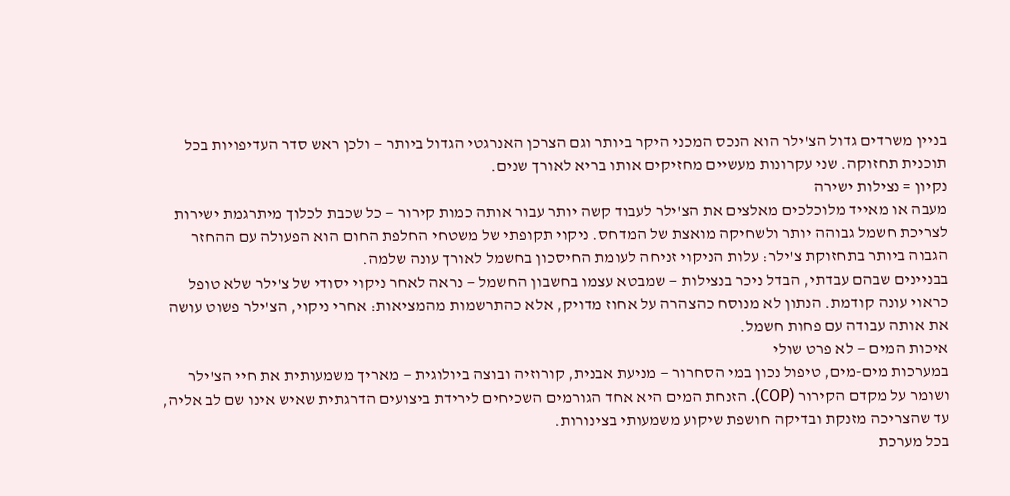בניין משרדים גדול הצ'ילר הוא הנכס המכני היקר ביותר וגם הצרכן האנרגטי הגדול ביותר — ולכן ראש סדר העדיפויות בכל תוכנית תחזוקה. שני עקרונות מעשיים מחזיקים אותו בריא לאורך שנים.
נקיון = נצילות ישירה
מעבה או מאייד מלוכלכים מאלצים את הצ'ילר לעבוד קשה יותר עבור אותה כמות קירור — כל שכבת לכלוך מיתרגמת ישירות לצריכת חשמל גבוהה יותר ולשחיקה מואצת של המדחס. ניקוי תקופתי של משטחי החלפת החום הוא הפעולה עם ההחזר הגבוה ביותר בתחזוקת צ'ילר: עלות הניקוי זניחה לעומת החיסכון בחשמל לאורך עונה שלמה.
בבניינים שבהם עבדתי, הבדל ניכר בנצילות — שמבטא עצמו בחשבון החשמל — נראה לאחר ניקוי יסודי של צ'ילר שלא טופל כראוי עונה קודמת. הנתון לא מנוסח כהצהרה על אחוז מדויק, אלא כהתרשמות מהמציאות: אחרי ניקוי, הצ'ילר פשוט עושה את אותה עבודה עם פחות חשמל.
איכות המים — לא פרט שולי
במערכות מים-מים, טיפול נכון במי הסחרור — מניעת אבנית, קורוזיה ובוצה ביולוגית — מאריך משמעותית את חיי הצ'ילר ושומר על מקדם הקירור (COP). הזנחת המים היא אחד הגורמים השכיחים לירידת ביצועים הדרגתית שאיש אינו שם לב אליה, עד שהצריכה מזנקת ובדיקה חושפת שיקוע משמעותי בצינורות.
בכל מערכת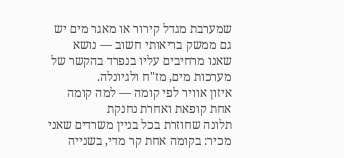שמערבת מגדל קירור או מאגר מים יש גם ממשק בריאותי חשוב — נושא שאנו מרחיבים עליו בנפרד בהקשר של מערכות מים, מז"ח ולגיונלה.
איזון אוויר לפי קומה — למה קומה אחת קופאת ואחרת נחנקת
תלונה שחוזרת בכל בניין משרדים שאני מכיר: בקומה אחת קר מדי, בשנייה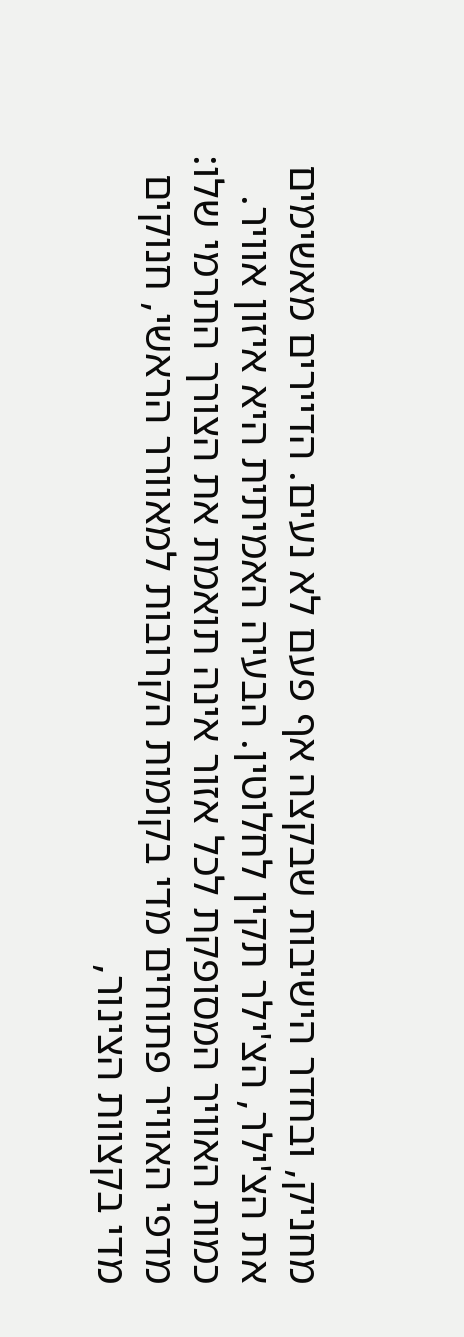מחניק, ובחדר הישיבות שבקצה אף פעם לא נעים. הדיירים מאשימים את הצ'ילר, הצ'ילר תקין לחלוטין. הבעיה האמיתית היא איזון אוויר.
כמות האוויר המסופקת לכל אזור אינה תואמת את הצורך התרמי שלו: מדפי האוויר פתוחים מדי בקומות הקרובות למאוורר הראשי, חנוקים מדי בקצוות הצינור,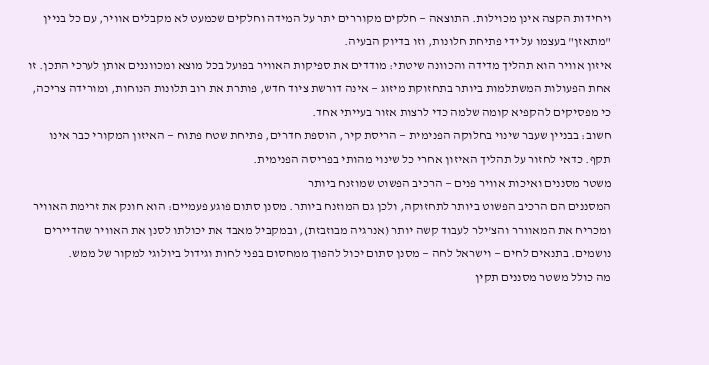ויחידות הקצה אינן מכוילות. התוצאה — חלקים מקוררים יתר על המידה וחלקים שכמעט לא מקבלים אוויר, עם כל בניין "מתאזן" בעצמו על ידי פתיחת חלונות, וזו בדיוק הבעיה.
איזון אוויר הוא תהליך מדידה והכוונה שיטתי: מודדים את ספיקות האוויר בפועל בכל מוצא ומכווננים אותן לערכי התכן. זו אחת הפעולות המשתלמות ביותר בתחזוקת מיזוג — אינה דורשת ציוד חדש, פותרת את רוב תלונות הנוחות, ומורידה צריכה, כי מפסיקים להקפיא קומה שלמה כדי לרצות אזור בעייתי אחד.
חשוב: בבניין שעבר שינוי בחלוקה הפנימית — הריסת קיר, הוספת חדרים, פתיחת שטח פתוח — האיזון המקורי כבר אינו תקף. כדאי לחזור על תהליך האיזון אחרי כל שינוי מהותי בפריסה הפנימית.
משטר מסננים ואיכות אוויר פנים — הרכיב הפשוט שמוזנח ביותר
המסננים הם הרכיב הפשוט ביותר לתחזוקה, ולכן גם המוזנח ביותר. מסנן סתום פוגע פעמיים: הוא חונק את זרימת האוויר ומכריח את המאוורר והצ'ילר לעבוד קשה יותר (אנרגיה מבוזבזת), ובמקביל מאבד את יכולתו לסנן את האוויר שהדיירים נושמים. בתנאים לחים — וישראל לחה — מסנן סתום יכול להפוך ממחסום בפני לחות וגידול ביולוגי למקור של ממש.
מה כולל משטר מסננים תקין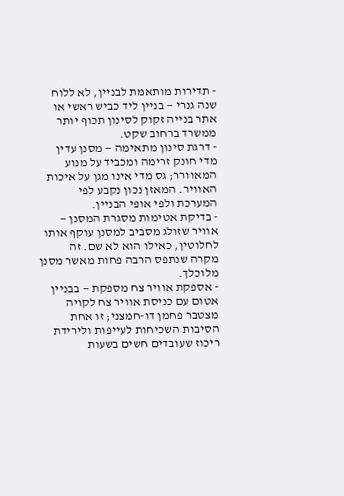- תדירות מותאמת לבניין, לא ללוח שנה גנרי — בניין ליד כביש ראשי או אתר בנייה זקוק לסינון תכוף יותר ממשרד ברחוב שקט.
- דרגת סינון מתאימה — מסנן עדין מדי חונק זרימה ומכביד על מנוע המאוורר; גס מדי אינו מגן על איכות האוויר. המאזן נכון נקבע לפי המערכת ולפי אופי הבניין.
- בדיקת אטימות מסגרת המסנן — אוויר שזולג מסביב למסנן עוקף אותו לחלוטין, כאילו הוא לא שם. זה מקרה שנתפס הרבה פחות מאשר מסנן מלוכלך.
- אספקת אוויר צח מספקת — בבניין אטום עם כניסת אוויר צח לקויה מצטבר פחמן דו-חמצני; זו אחת הסיבות השכיחות לעייפות ולירידת ריכוז שעובדים חשים בשעות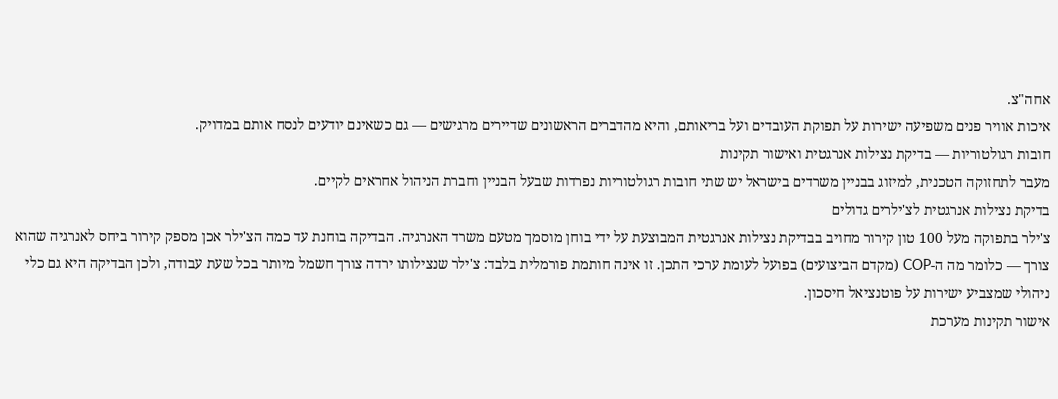אחה"צ.
איכות אוויר פנים משפיעה ישירות על תפוקת העובדים ועל בריאותם, והיא מהדברים הראשונים שדיירים מרגישים — גם כשאינם יודעים לנסח אותם במדויק.
חובות רגולטוריות — בדיקת נצילות אנרגטית ואישור תקינות
מעבר לתחזוקה הטכנית, למיזוג בבניין משרדים בישראל יש שתי חובות רגולטוריות נפרדות שבעל הבניין וחברת הניהול אחראים לקיים.
בדיקת נצילות אנרגטית לצ'ילרים גדולים
צ'ילר בתפוקה מעל 100 טון קירור מחויב בבדיקת נצילות אנרגטית המבוצעת על ידי בוחן מוסמך מטעם משרד האנרגיה. הבדיקה בוחנת עד כמה הצ'ילר אכן מספק קירור ביחס לאנרגיה שהוא צורך — כלומר מה ה-COP (מקדם הביצועים) בפועל לעומת ערכי התכן. זו אינה חותמת פורמלית בלבד: צ'ילר שנצילותו ירדה צורך חשמל מיותר בכל שעת עבודה, ולכן הבדיקה היא גם כלי ניהולי שמצביע ישירות על פוטנציאל חיסכון.
אישור תקינות מערכת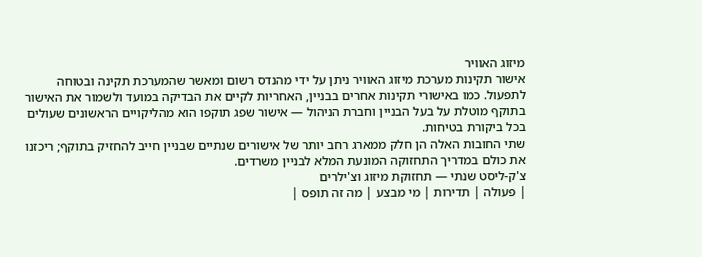מיזוג האוויר
אישור תקינות מערכת מיזוג האוויר ניתן על ידי מהנדס רשום ומאשר שהמערכת תקינה ובטוחה לתפעול. כמו באישורי תקינות אחרים בבניין, האחריות לקיים את הבדיקה במועד ולשמור את האישור בתוקף מוטלת על בעל הבניין וחברת הניהול — אישור שפג תוקפו הוא מהליקויים הראשונים שעולים בכל ביקורת בטיחות.
שתי החובות האלה הן חלק ממארג רחב יותר של אישורים שנתיים שבניין חייב להחזיק בתוקף; ריכזנו את כולם במדריך התחזוקה המונעת המלא לבניין משרדים.
צ'ק-ליסט שנתי — תחזוקת מיזוג וצ'ילרים
| פעולה | תדירות | מי מבצע | מה זה תופס |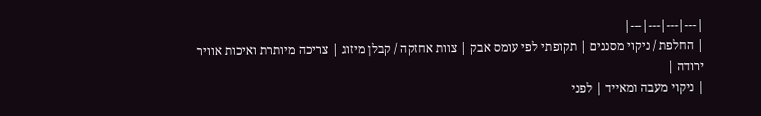|---|---|---|---|
| החלפת / ניקוי מסננים | תקופתי לפי עומס אבק | צוות אחזקה / קבלן מיזוג | צריכה מיותרת ואיכות אוויר ירודה |
| ניקוי מעבה ומאייד | לפני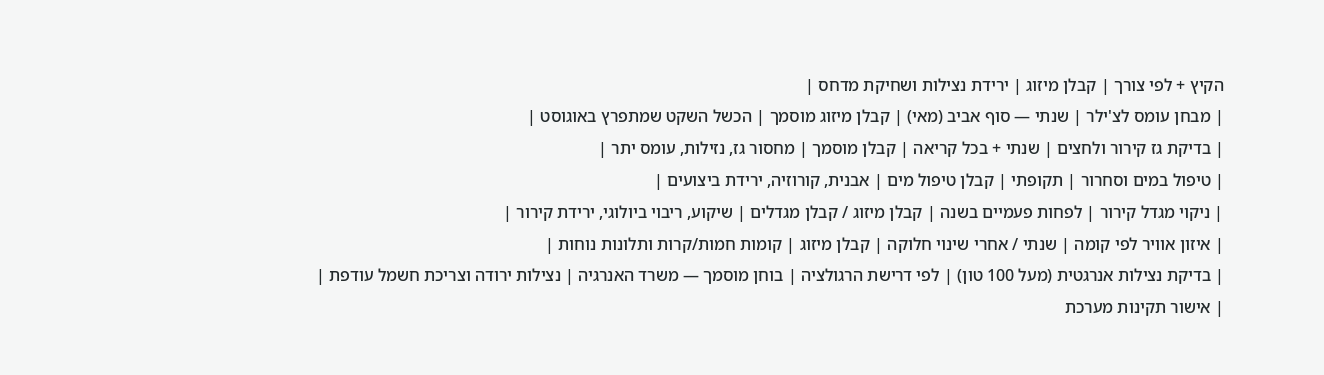הקיץ + לפי צורך | קבלן מיזוג | ירידת נצילות ושחיקת מדחס |
| מבחן עומס לצ'ילר | שנתי — סוף אביב (מאי) | קבלן מיזוג מוסמך | הכשל השקט שמתפרץ באוגוסט |
| בדיקת גז קירור ולחצים | שנתי + בכל קריאה | קבלן מוסמך | מחסור גז, נזילות, עומס יתר |
| טיפול במים וסחרור | תקופתי | קבלן טיפול מים | אבנית, קורוזיה, ירידת ביצועים |
| ניקוי מגדל קירור | לפחות פעמיים בשנה | קבלן מיזוג / קבלן מגדלים | שיקוע, ריבוי ביולוגי, ירידת קירור |
| איזון אוויר לפי קומה | שנתי / אחרי שינוי חלוקה | קבלן מיזוג | קומות חמות/קרות ותלונות נוחות |
| בדיקת נצילות אנרגטית (מעל 100 טון) | לפי דרישת הרגולציה | בוחן מוסמך — משרד האנרגיה | נצילות ירודה וצריכת חשמל עודפת |
| אישור תקינות מערכת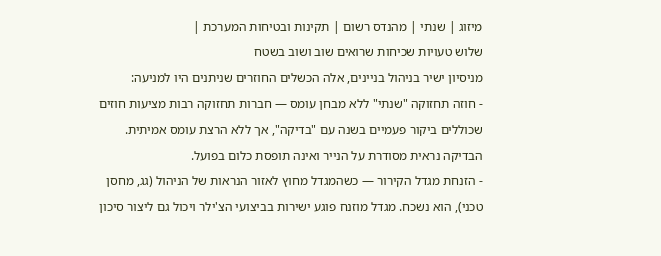מיזוג | שנתי | מהנדס רשום | תקינות ובטיחות המערכת |
שלוש טעויות שכיחות שרואים שוב ושוב בשטח
מניסיון ישיר בניהול בניינים, אלה הכשלים החוזרים שניתנים היו למניעה:
- חוזה תחזוקה "שנתי" ללא מבחן עומס — חברות תחזוקה רבות מציעות חוזים שכוללים ביקור פעמיים בשנה עם "בדיקה", אך ללא הרצת עומס אמיתית. הבדיקה נראית מסודרת על הנייר ואינה תופסת כלום בפועל.
- הזנחת מגדל הקירור — כשהמגדל מחוץ לאזור הנראות של הניהול (גג, מחסן טכני), הוא נשכח. מגדל מוזנח פוגע ישירות בביצועי הצ'ילר ויכול גם ליצור סיכון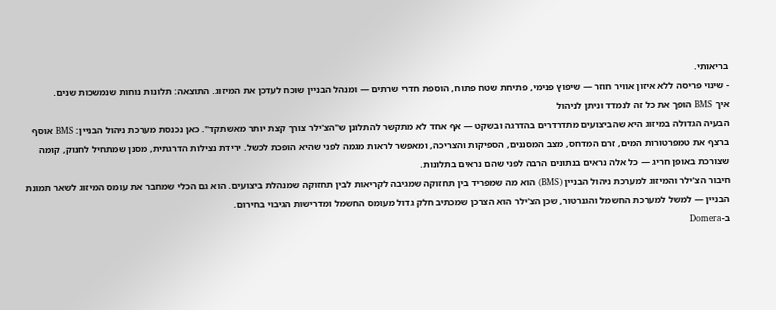בריאותי.
- שינוי פריסה ללא איזון אוויר חוזר — שיפוץ פנימי, פתיחת שטח פתוח, הוספת חדרי שרתים — ומנהל הבניין שוכח לעדכן את המיזוג. התוצאה: תלונות נוחות שנמשכות שנים.
איך BMS הופך את כל זה לנמדד וניתן לניהול
הבעיה הגדולה במיזוג היא שהביצועים מתדרדרים בהדרגה ובשקט — אף אחד לא מתקשר להתלונן ש"הצ'ילר צורך קצת יותר מאשתקד". כאן נכנסת מערכת ניהול הבניין: BMS אוסף ברצף את טמפרטורות המים, זרם המדחס, מצב המסננים, הספיקות והצריכה, ומאפשר לראות מגמה לפני שהיא הופכת לכשל. ירידת נצילות הדרגתית, מסנן שמתחיל לחנוק, קומה שצורכת באופן חריג — כל אלה נראים בנתונים הרבה לפני שהם נראים בתלונות.
חיבור הצ'ילר והמיזוג למערכת ניהול הבניין (BMS) הוא מה שמפריד בין תחזוקה שמגיבה לקריאות לבין תחזוקה שמנהלת ביצועים. הוא גם הכלי שמחבר את עומס המיזוג לשאר תמונת הבניין — למשל למערכת החשמל והגנרטור, שכן הצ'ילר הוא הצרכן שמכתיב חלק גדול מעומס החשמל ומדרישות הגיבוי בחירום.
ב-Domera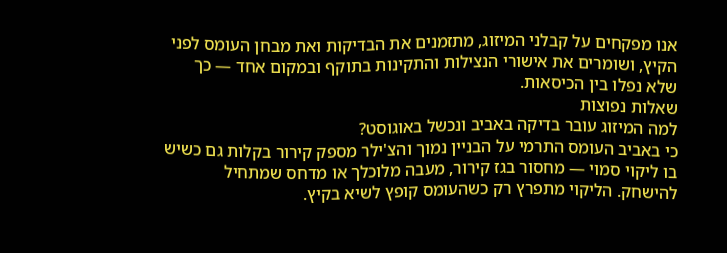אנו מפקחים על קבלני המיזוג, מתזמנים את הבדיקות ואת מבחן העומס לפני הקיץ, ושומרים את אישורי הנצילות והתקינות בתוקף ובמקום אחד — כך שלא נפלו בין הכיסאות.
שאלות נפוצות
למה המיזוג עובר בדיקה באביב ונכשל באוגוסט?
כי באביב העומס התרמי על הבניין נמוך והצ'ילר מספק קירור בקלות גם כשיש בו ליקוי סמוי — מחסור בגז קירור, מעבה מלוכלך או מדחס שמתחיל להישחק. הליקוי מתפרץ רק כשהעומס קופץ לשיא בקיץ.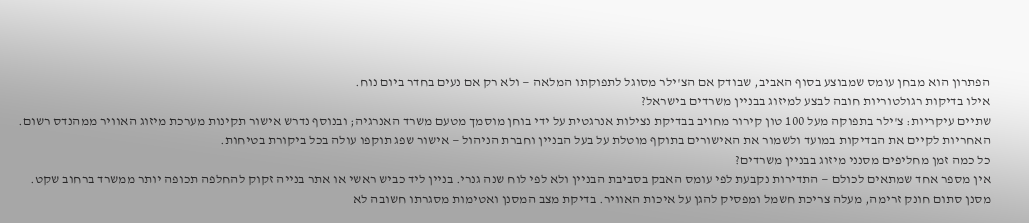הפתרון הוא מבחן עומס שמבוצע בסוף האביב, שבודק אם הצ'ילר מסוגל לתפוקתו המלאה — ולא רק אם נעים בחדר ביום נוח.
אילו בדיקות רגולטוריות חובה לבצע למיזוג בבניין משרדים בישראל?
שתיים עיקריות: צ'ילר בתפוקה מעל 100 טון קירור מחויב בבדיקת נצילות אנרגטית על ידי בוחן מוסמך מטעם משרד האנרגיה; ובנוסף נדרש אישור תקינות מערכת מיזוג האוויר ממהנדס רשום. האחריות לקיים את הבדיקות במועד ולשמור את האישורים בתוקף מוטלת על בעל הבניין וחברת הניהול — אישור שפג תוקפו עולה בכל ביקורת בטיחות.
כל כמה זמן מחליפים מסנני מיזוג בבניין משרדים?
אין מספר אחד שמתאים לכולם — התדירות נקבעת לפי עומס האבק בסביבת הבניין ולא לפי לוח שנה גנרי. בניין ליד כביש ראשי או אתר בנייה זקוק להחלפה תכופה יותר ממשרד ברחוב שקט. מסנן סתום חונק זרימה, מעלה צריכת חשמל ומפסיק להגן על איכות האוויר. בדיקת מצב המסנן ואטימות מסגרתו חשובה לא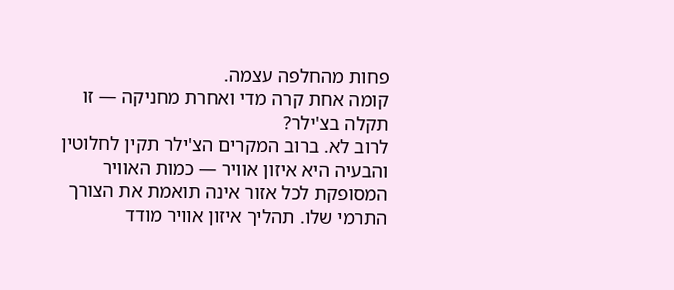פחות מהחלפה עצמה.
קומה אחת קרה מדי ואחרת מחניקה — זו תקלה בצ'ילר?
לרוב לא. ברוב המקרים הצ'ילר תקין לחלוטין והבעיה היא איזון אוויר — כמות האוויר המסופקת לכל אזור אינה תואמת את הצורך התרמי שלו. תהליך איזון אוויר מודד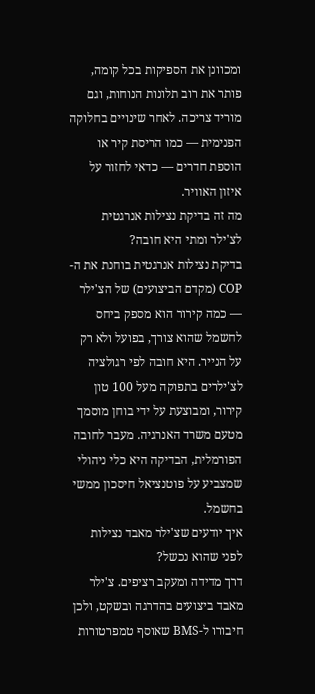ומכוונן את הספיקות בכל קומה, פותר את רוב תלונות הנוחות, וגם מוריד צריכה. לאחר שינויים בחלוקה הפנימית — כמו הריסת קיר או הוספת חדרים — כדאי לחזור על איזון האוויר.
מה זה בדיקת נצילות אנרגטית לצ'ילר ומתי היא חובה?
בדיקת נצילות אנרגטית בוחנת את ה-COP (מקדם הביצועים) של הצ'ילר — כמה קירור הוא מספק ביחס לחשמל שהוא צורך, בפועל ולא רק על הנייר. היא חובה לפי רגולציה לצ'ילרים בתפוקה מעל 100 טון קירור, ומבוצעת על ידי בוחן מוסמך מטעם משרד האנרגיה. מעבר לחובה הפורמלית, הבדיקה היא כלי ניהולי שמצביע על פוטנציאל חיסכון ממשי בחשמל.
איך יודעים שצ'ילר מאבד נצילות לפני שהוא נכשל?
דרך מדידה ומעקב רציפים. צ'ילר מאבד ביצועים בהדרגה ובשקט, ולכן חיבורו ל-BMS שאוסף טמפרטורות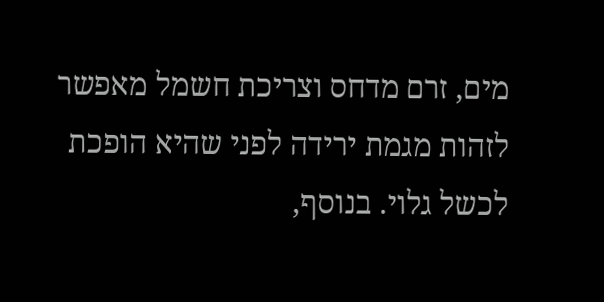מים, זרם מדחס וצריכת חשמל מאפשר לזהות מגמת ירידה לפני שהיא הופכת לכשל גלוי. בנוסף,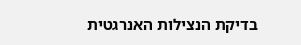בדיקת הנצילות האנרגטית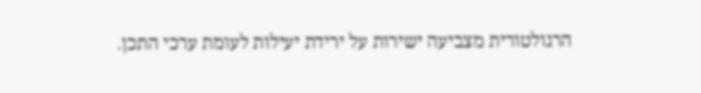הרגולטורית מצביעה ישירות על ירידת יעילות לעומת ערכי התכן.